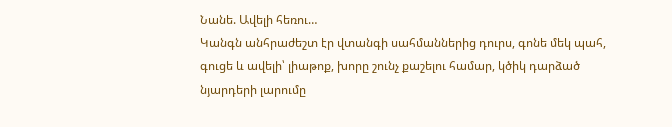Նանե. Ավելի հեռու…
Կանգն անհրաժեշտ էր վտանգի սահմաններից դուրս, գոնե մեկ պահ, գուցե և ավելի՝ լիաթոք, խորը շունչ քաշելու համար, կծիկ դարձած նյարդերի լարումը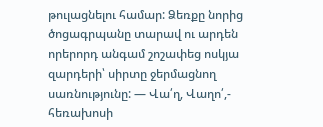թուլացնելու համար: Ձեռքը նորից ծոցագրպանը տարավ ու արդեն որերորդ անգամ շոշափեց ոսկյա զարդերի՝ սիրտը ջերմացնող սառնությունը: — Վա՛ղ, Վաղո՛,- հեռախոսի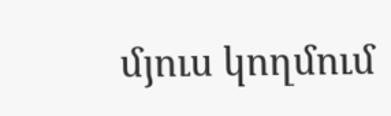մյուս կողմում